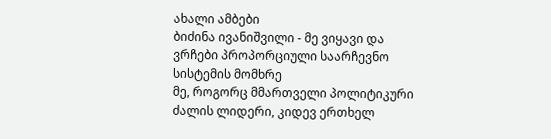ახალი ამბები
ბიძინა ივანიშვილი - მე ვიყავი და ვრჩები პროპორციული საარჩევნო სისტემის მომხრე
მე, როგორც მმართველი პოლიტიკური ძალის ლიდერი, კიდევ ერთხელ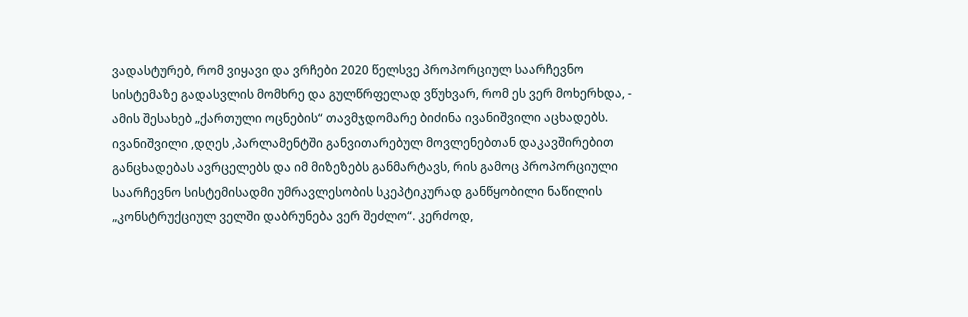ვადასტურებ, რომ ვიყავი და ვრჩები 2020 წელსვე პროპორციულ საარჩევნო სისტემაზე გადასვლის მომხრე და გულწრფელად ვწუხვარ, რომ ეს ვერ მოხერხდა, - ამის შესახებ „ქართული ოცნების“ თავმჯდომარე ბიძინა ივანიშვილი აცხადებს. ივანიშვილი ,დღეს ,პარლამენტში განვითარებულ მოვლენებთან დაკავშირებით განცხადებას ავრცელებს და იმ მიზეზებს განმარტავს, რის გამოც პროპორციული საარჩევნო სისტემისადმი უმრავლესობის სკეპტიკურად განწყობილი ნაწილის „კონსტრუქციულ ველში დაბრუნება ვერ შეძლო“. კერძოდ,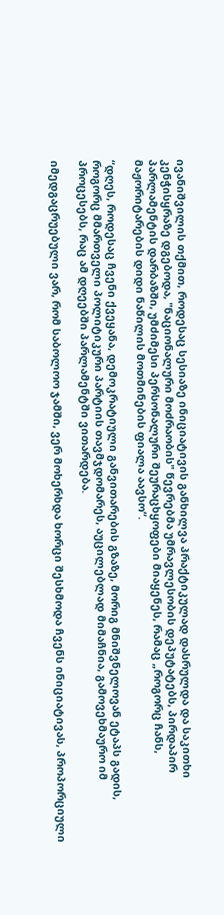ივანიშვილის თქმით, როდესაც სესიაზე ინიციატივის განხილვა პრაქტიკულად დასრულდა და საკითხი კენჭისყრაზე დგებოდა, "ნაციონალური მოძრაობის" წევრებმა უმრავლესობის დეპუტატებს, პირდაპირ პარლამენტის დარბაზში, უმძიმესი პერსონალური შეურაცხყოფები მიაყენეს, რამაც „როგორც ჩანს, მაჟორიტარების დიდი ნაწილის მოთმინების ფიალა აავსო“.

“დღეს, როდესაც ჩვენი ქვეყანა, დემოკრატიული განვითარების გზაზე, მორიგ მნიშვნელოვან ეტაპს გადის, როგორც მმართველი პოლიტიკური პარტიის თავმჯდომარეს, აუცილებლად მიმაჩნია, გამოვეხმაურო იმ პროცესებს, რაც ამ დღეებში პარლამენტში ვითარდება.

იმედგაცრუებული ვარ, რომ საბოლოო ჯამში, ვერ მოხერხდა ხორცი შესხმოდა ჩვენს ინიციატივას, პროპორციული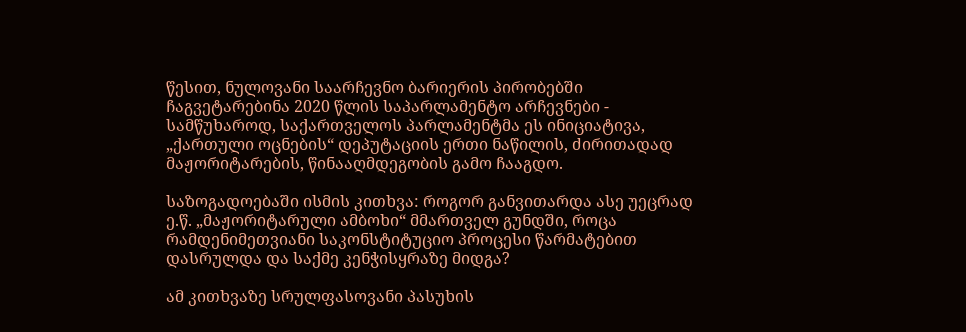წესით, ნულოვანი საარჩევნო ბარიერის პირობებში ჩაგვეტარებინა 2020 წლის საპარლამენტო არჩევნები - სამწუხაროდ, საქართველოს პარლამენტმა ეს ინიციატივა, „ქართული ოცნების“ დეპუტაციის ერთი ნაწილის, ძირითადად მაჟორიტარების, წინააღმდეგობის გამო ჩააგდო.

საზოგადოებაში ისმის კითხვა: როგორ განვითარდა ასე უეცრად ე.წ. „მაჟორიტარული ამბოხი“ მმართველ გუნდში, როცა რამდენიმეთვიანი საკონსტიტუციო პროცესი წარმატებით დასრულდა და საქმე კენჭისყრაზე მიდგა?

ამ კითხვაზე სრულფასოვანი პასუხის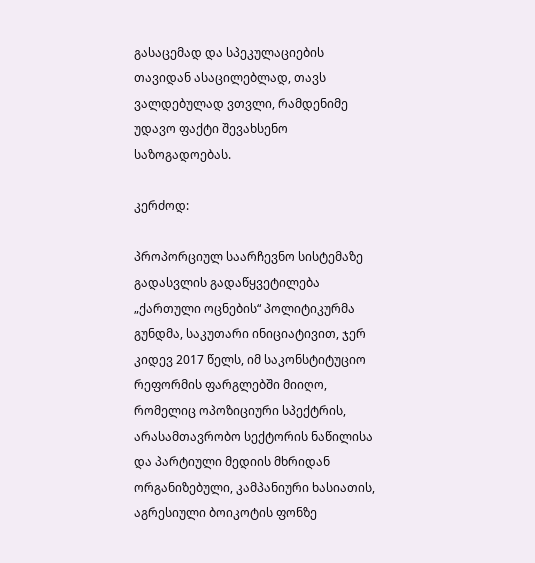გასაცემად და სპეკულაციების თავიდან ასაცილებლად, თავს ვალდებულად ვთვლი, რამდენიმე უდავო ფაქტი შევახსენო საზოგადოებას.

კერძოდ:

პროპორციულ საარჩევნო სისტემაზე გადასვლის გადაწყვეტილება „ქართული ოცნების“ პოლიტიკურმა გუნდმა, საკუთარი ინიციატივით, ჯერ კიდევ 2017 წელს, იმ საკონსტიტუციო რეფორმის ფარგლებში მიიღო, რომელიც ოპოზიციური სპექტრის, არასამთავრობო სექტორის ნაწილისა და პარტიული მედიის მხრიდან ორგანიზებული, კამპანიური ხასიათის, აგრესიული ბოიკოტის ფონზე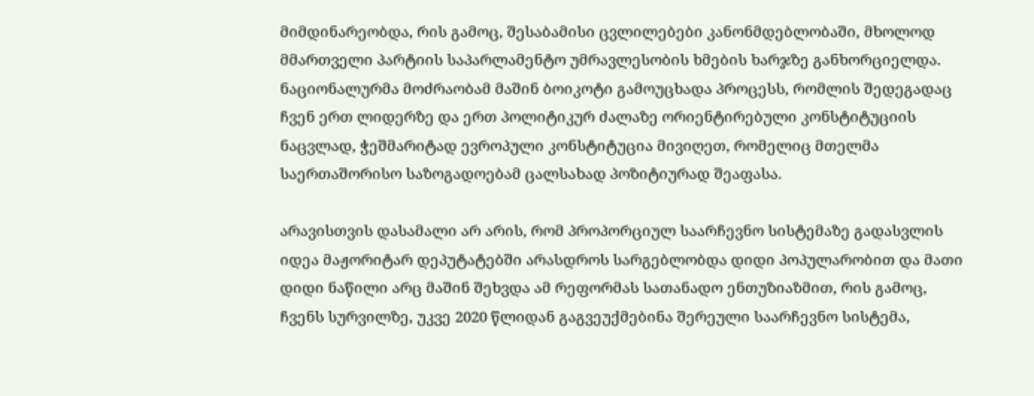მიმდინარეობდა, რის გამოც, შესაბამისი ცვლილებები კანონმდებლობაში, მხოლოდ მმართველი პარტიის საპარლამენტო უმრავლესობის ხმების ხარჯზე განხორციელდა. ნაციონალურმა მოძრაობამ მაშინ ბოიკოტი გამოუცხადა პროცესს, რომლის შედეგადაც ჩვენ ერთ ლიდერზე და ერთ პოლიტიკურ ძალაზე ორიენტირებული კონსტიტუციის ნაცვლად, ჭეშმარიტად ევროპული კონსტიტუცია მივიღეთ, რომელიც მთელმა საერთაშორისო საზოგადოებამ ცალსახად პოზიტიურად შეაფასა.

არავისთვის დასამალი არ არის, რომ პროპორციულ საარჩევნო სისტემაზე გადასვლის იდეა მაჟორიტარ დეპუტატებში არასდროს სარგებლობდა დიდი პოპულარობით და მათი დიდი ნაწილი არც მაშინ შეხვდა ამ რეფორმას სათანადო ენთუზიაზმით, რის გამოც, ჩვენს სურვილზე, უკვე 2020 წლიდან გაგვეუქმებინა შერეული საარჩევნო სისტემა,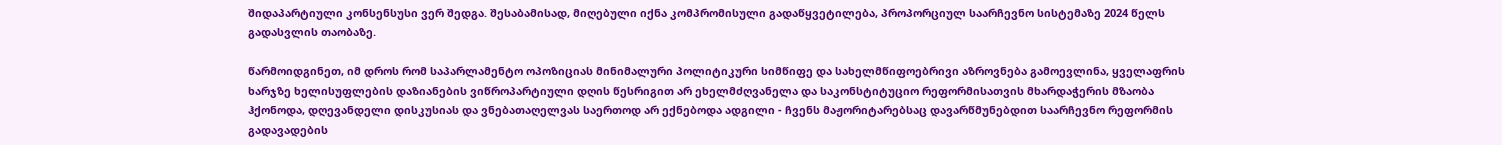შიდაპარტიული კონსენსუსი ვერ შედგა. შესაბამისად, მიღებული იქნა კომპრომისული გადაწყვეტილება, პროპორციულ საარჩევნო სისტემაზე 2024 წელს გადასვლის თაობაზე.

წარმოიდგინეთ, იმ დროს რომ საპარლამენტო ოპოზიციას მინიმალური პოლიტიკური სიმწიფე და სახელმწიფოებრივი აზროვნება გამოევლინა, ყველაფრის ხარჯზე ხელისუფლების დაზიანების ვიწროპარტიული დღის წესრიგით არ ეხელმძღვანელა და საკონსტიტუციო რეფორმისათვის მხარდაჭერის მზაობა ჰქონოდა, დღევანდელი დისკუსიას და ვნებათაღელვას საერთოდ არ ექნებოდა ადგილი - ჩვენს მაჟორიტარებსაც დავარწმუნებდით საარჩევნო რეფორმის გადავადების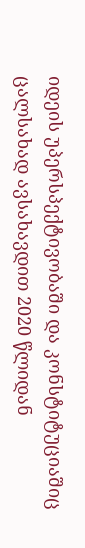იდეის უპერსპექტივობაში და კონსტიტუციაშიც ცალსახად ავსახავდით 2020 წლიდან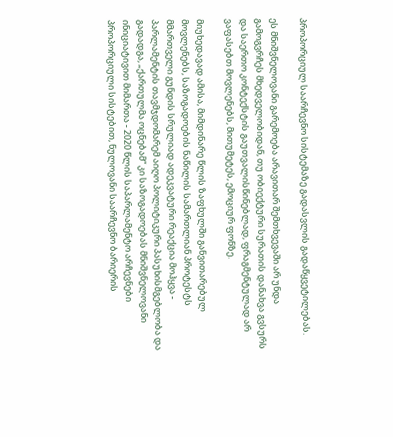პროპორციულ საარჩევნო სისტემაზე გადასვლის გადაწყვეტილებას.

ეს მნიშვნელოვანი გარემოება არავითარ შემთხვევაში არ უნდა გამოგვრჩეს მხედველობიდან, თუ ობიექტური სურათის დანახვა გვსურს და საერთო კონტექსტის გაუთვალისწინებლად, ფრაგმენტულად არ ვაფასებთ მოვლენებს, მითუმეტეს, ემოციურ ფონზე.

მიუხედავად ამისა, მიმდინარე წლის ზაფხულში განვითარებულ მოვლენებს, საზოგადოების ნაწილის სამართლიან პროტესტს მმართველი გუნდის სრულიად ადეკვატური რეაქცია მოჰყვა - პარლამენტის თავმჯდომარემ აიღო პოლიტიკური პასუხისმგებლობა და გადადგა, „ქართულმა ოცნებამ“ კი საზოგადოებას მნიშვნელოვანი ინიციატივით მიმართა - 2020 წლის საპარლამენტო არჩევნები პროპორციული სისტებით, ნულოვანი საარჩევნო ბარიერის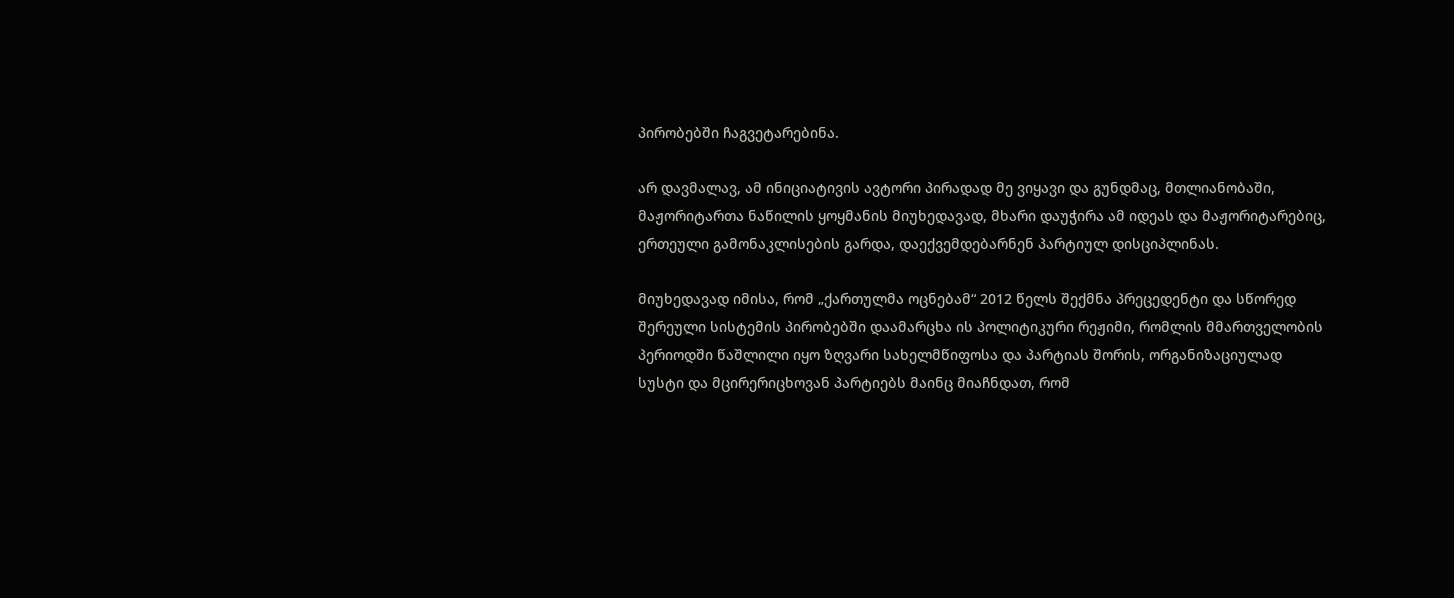პირობებში ჩაგვეტარებინა.

არ დავმალავ, ამ ინიციატივის ავტორი პირადად მე ვიყავი და გუნდმაც, მთლიანობაში, მაჟორიტართა ნაწილის ყოყმანის მიუხედავად, მხარი დაუჭირა ამ იდეას და მაჟორიტარებიც, ერთეული გამონაკლისების გარდა, დაექვემდებარნენ პარტიულ დისციპლინას.

მიუხედავად იმისა, რომ „ქართულმა ოცნებამ“ 2012 წელს შექმნა პრეცედენტი და სწორედ შერეული სისტემის პირობებში დაამარცხა ის პოლიტიკური რეჟიმი, რომლის მმართველობის პერიოდში წაშლილი იყო ზღვარი სახელმწიფოსა და პარტიას შორის, ორგანიზაციულად სუსტი და მცირერიცხოვან პარტიებს მაინც მიაჩნდათ, რომ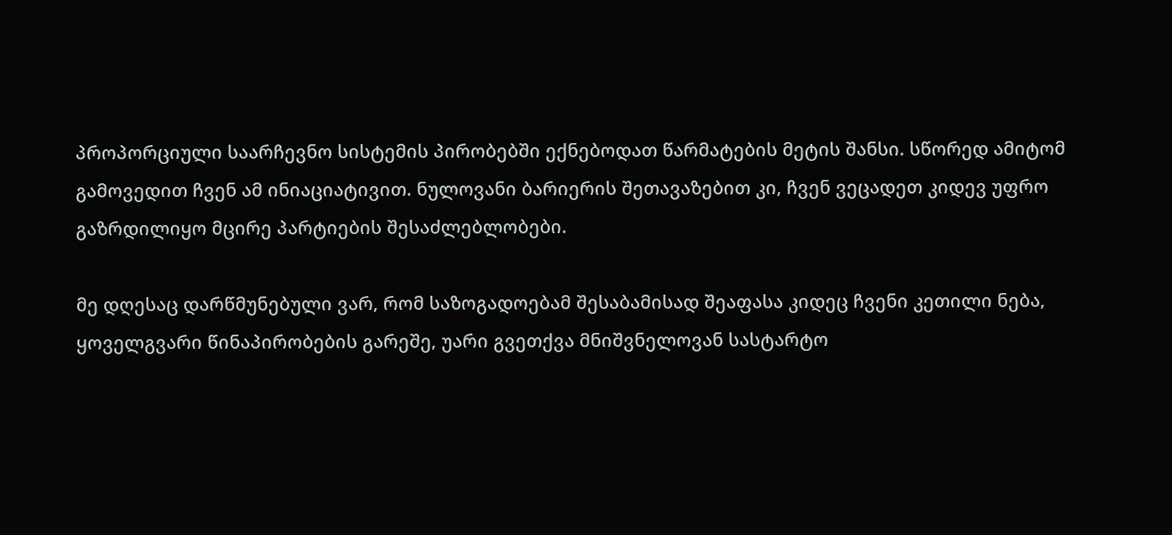პროპორციული საარჩევნო სისტემის პირობებში ექნებოდათ წარმატების მეტის შანსი. სწორედ ამიტომ გამოვედით ჩვენ ამ ინიაციატივით. ნულოვანი ბარიერის შეთავაზებით კი, ჩვენ ვეცადეთ კიდევ უფრო გაზრდილიყო მცირე პარტიების შესაძლებლობები.

მე დღესაც დარწმუნებული ვარ, რომ საზოგადოებამ შესაბამისად შეაფასა კიდეც ჩვენი კეთილი ნება, ყოველგვარი წინაპირობების გარეშე, უარი გვეთქვა მნიშვნელოვან სასტარტო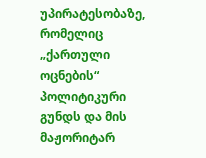უპირატესობაზე, რომელიც „ქართული ოცნების“ პოლიტიკური გუნდს და მის მაჟორიტარ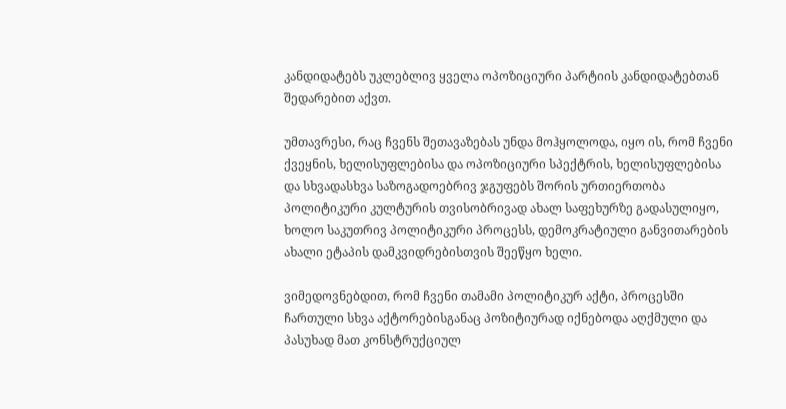კანდიდატებს უკლებლივ ყველა ოპოზიციური პარტიის კანდიდატებთან შედარებით აქვთ.

უმთავრესი, რაც ჩვენს შეთავაზებას უნდა მოჰყოლოდა, იყო ის, რომ ჩვენი ქვეყნის, ხელისუფლებისა და ოპოზიციური სპექტრის, ხელისუფლებისა და სხვადასხვა საზოგადოებრივ ჯგუფებს შორის ურთიერთობა პოლიტიკური კულტურის თვისობრივად ახალ საფეხურზე გადასულიყო, ხოლო საკუთრივ პოლიტიკური პროცესს, დემოკრატიული განვითარების ახალი ეტაპის დამკვიდრებისთვის შეეწყო ხელი.

ვიმედოვნებდით, რომ ჩვენი თამამი პოლიტიკურ აქტი, პროცესში ჩართული სხვა აქტორებისგანაც პოზიტიურად იქნებოდა აღქმული და პასუხად მათ კონსტრუქციულ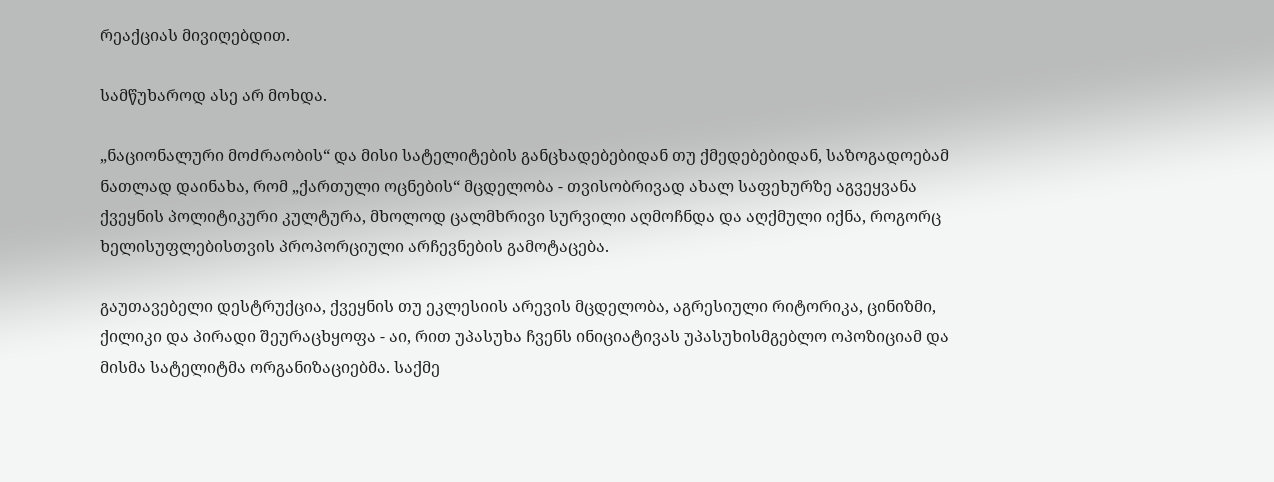რეაქციას მივიღებდით.

სამწუხაროდ ასე არ მოხდა.

„ნაციონალური მოძრაობის“ და მისი სატელიტების განცხადებებიდან თუ ქმედებებიდან, საზოგადოებამ ნათლად დაინახა, რომ „ქართული ოცნების“ მცდელობა - თვისობრივად ახალ საფეხურზე აგვეყვანა ქვეყნის პოლიტიკური კულტურა, მხოლოდ ცალმხრივი სურვილი აღმოჩნდა და აღქმული იქნა, როგორც ხელისუფლებისთვის პროპორციული არჩევნების გამოტაცება.

გაუთავებელი დესტრუქცია, ქვეყნის თუ ეკლესიის არევის მცდელობა, აგრესიული რიტორიკა, ცინიზმი, ქილიკი და პირადი შეურაცხყოფა - აი, რით უპასუხა ჩვენს ინიციატივას უპასუხისმგებლო ოპოზიციამ და მისმა სატელიტმა ორგანიზაციებმა. საქმე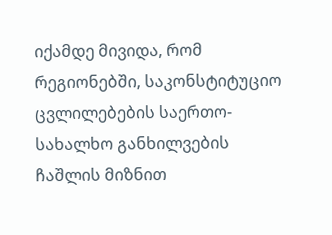იქამდე მივიდა, რომ რეგიონებში, საკონსტიტუციო ცვლილებების საერთო-სახალხო განხილვების ჩაშლის მიზნით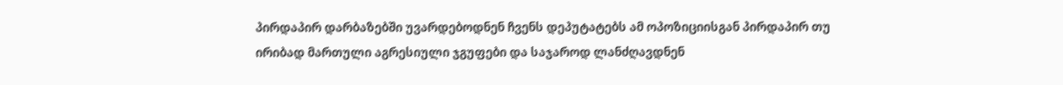პირდაპირ დარბაზებში უვარდებოდნენ ჩვენს დეპუტატებს ამ ოპოზიციისგან პირდაპირ თუ ირიბად მართული აგრესიული ჯგუფები და საჯაროდ ლანძღავდნენ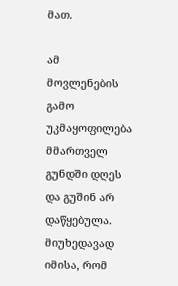მათ.

ამ მოვლენების გამო უკმაყოფილება მმართველ გუნდში დღეს და გუშინ არ დაწყებულა. მიუხედავად იმისა, რომ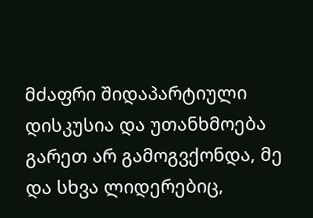მძაფრი შიდაპარტიული დისკუსია და უთანხმოება გარეთ არ გამოგვქონდა, მე და სხვა ლიდერებიც,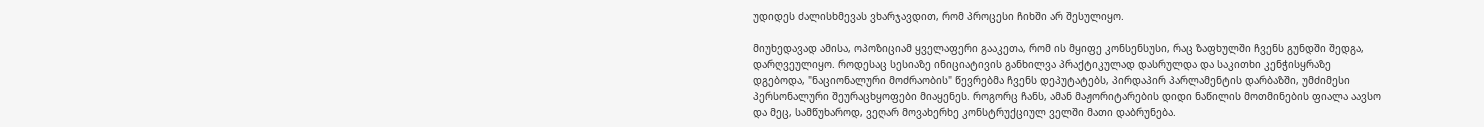უდიდეს ძალისხმევას ვხარჯავდით, რომ პროცესი ჩიხში არ შესულიყო.

მიუხედავად ამისა, ოპოზიციამ ყველაფერი გააკეთა, რომ ის მყიფე კონსენსუსი, რაც ზაფხულში ჩვენს გუნდში შედგა, დარღვეულიყო. როდესაც სესიაზე ინიციატივის განხილვა პრაქტიკულად დასრულდა და საკითხი კენჭისყრაზე დგებოდა, "ნაციონალური მოძრაობის" წევრებმა ჩვენს დეპუტატებს, პირდაპირ პარლამენტის დარბაზში, უმძიმესი პერსონალური შეურაცხყოფები მიაყენეს. როგორც ჩანს, ამან მაჟორიტარების დიდი ნაწილის მოთმინების ფიალა აავსო და მეც, სამწუხაროდ, ვეღარ მოვახერხე კონსტრუქციულ ველში მათი დაბრუნება.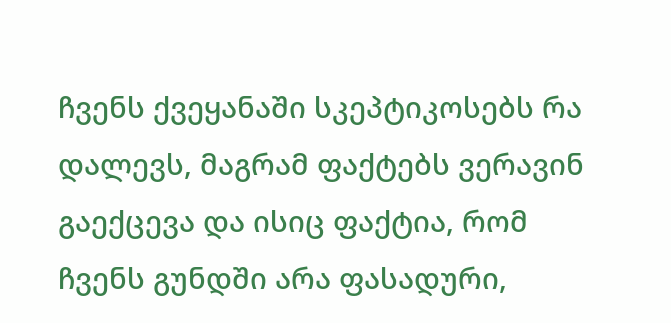ჩვენს ქვეყანაში სკეპტიკოსებს რა დალევს, მაგრამ ფაქტებს ვერავინ გაექცევა და ისიც ფაქტია, რომ ჩვენს გუნდში არა ფასადური,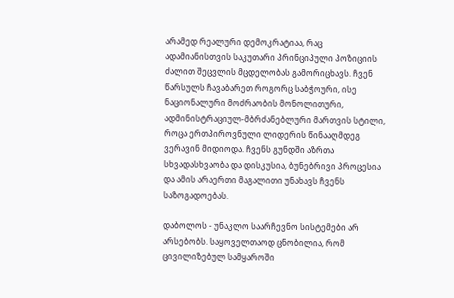არამედ რეალური დემოკრატიაა, რაც ადამიანისთვის საკუთარი პრინციპული პოზიციის ძალით შეცვლის მცდელობას გამორიცხავს. ჩვენ წარსულს ჩავაბარეთ როგორც საბჭოური, ისე ნაციონალური მოძრაობის მონოლითური, ადმინისტრაციულ-მბრძანებლური მართვის სტილი, როცა ერთპიროვნული ლიდერის წინააღმდეგ ვერავინ მიდიოდა. ჩვენს გუნდში აზრთა სხვადასხვაობა და დისკუსია, ბუნებრივი პროცესია და ამის არაერთი მაგალითი უნახავს ჩვენს საზოგადოებას.

დაბოლოს - უნაკლო საარჩევნო სისტემები არ არსებობს. საყოველთაოდ ცნობილია, რომ ცივილიზებულ სამყაროში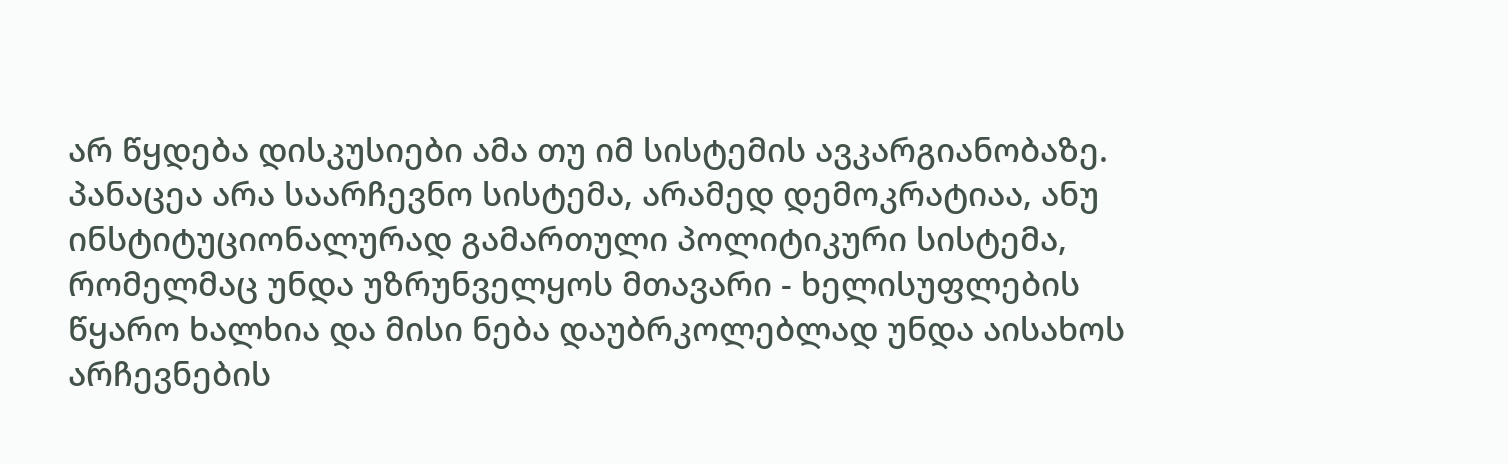არ წყდება დისკუსიები ამა თუ იმ სისტემის ავკარგიანობაზე. პანაცეა არა საარჩევნო სისტემა, არამედ დემოკრატიაა, ანუ ინსტიტუციონალურად გამართული პოლიტიკური სისტემა, რომელმაც უნდა უზრუნველყოს მთავარი - ხელისუფლების წყარო ხალხია და მისი ნება დაუბრკოლებლად უნდა აისახოს არჩევნების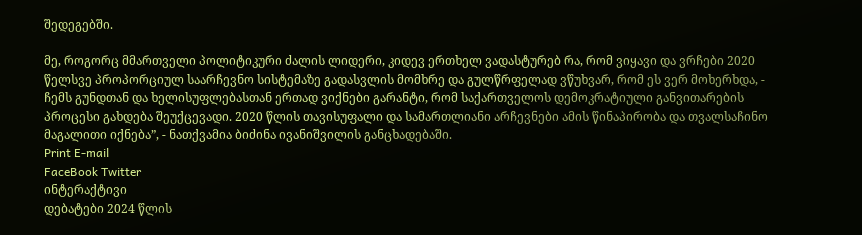შედეგებში.

მე, როგორც მმართველი პოლიტიკური ძალის ლიდერი, კიდევ ერთხელ ვადასტურებ რა, რომ ვიყავი და ვრჩები 2020 წელსვე პროპორციულ საარჩევნო სისტემაზე გადასვლის მომხრე და გულწრფელად ვწუხვარ, რომ ეს ვერ მოხერხდა, - ჩემს გუნდთან და ხელისუფლებასთან ერთად ვიქნები გარანტი, რომ საქართველოს დემოკრატიული განვითარების პროცესი გახდება შეუქცევადი. 2020 წლის თავისუფალი და სამართლიანი არჩევნები ამის წინაპირობა და თვალსაჩინო მაგალითი იქნება”, - ნათქვამია ბიძინა ივანიშვილის განცხადებაში.
Print E-mail
FaceBook Twitter
ინტერაქტივი
დებატები 2024 წლის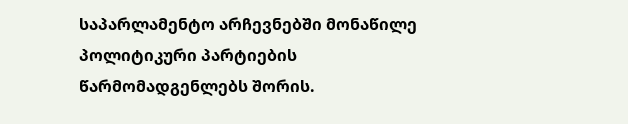საპარლამენტო არჩევნებში მონაწილე პოლიტიკური პარტიების წარმომადგენლებს შორის.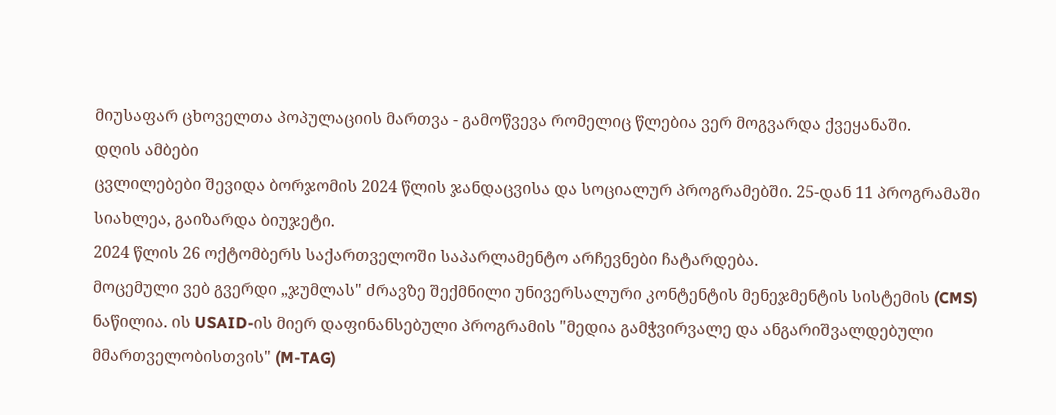მიუსაფარ ცხოველთა პოპულაციის მართვა - გამოწვევა რომელიც წლებია ვერ მოგვარდა ქვეყანაში.
დღის ამბები
ცვლილებები შევიდა ბორჯომის 2024 წლის ჯანდაცვისა და სოციალურ პროგრამებში. 25-დან 11 პროგრამაში სიახლეა, გაიზარდა ბიუჯეტი.
2024 წლის 26 ოქტომბერს საქართველოში საპარლამენტო არჩევნები ჩატარდება.
მოცემული ვებ გვერდი „ჯუმლას" ძრავზე შექმნილი უნივერსალური კონტენტის მენეჯმენტის სისტემის (CMS) ნაწილია. ის USAID-ის მიერ დაფინანსებული პროგრამის "მედია გამჭვირვალე და ანგარიშვალდებული მმართველობისთვის" (M-TAG)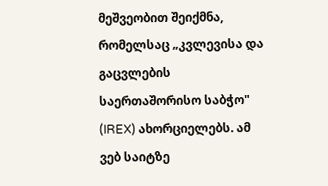მეშვეობით შეიქმნა, რომელსაც „კვლევისა და გაცვლების საერთაშორისო საბჭო" (IREX) ახორციელებს. ამ ვებ საიტზე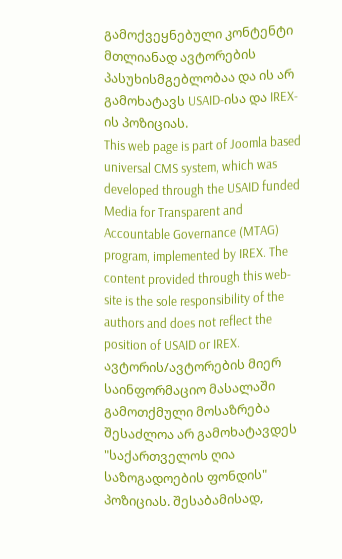გამოქვეყნებული კონტენტი მთლიანად ავტორების პასუხისმგებლობაა და ის არ გამოხატავს USAID-ისა და IREX-ის პოზიციას.
This web page is part of Joomla based universal CMS system, which was developed through the USAID funded Media for Transparent and Accountable Governance (MTAG) program, implemented by IREX. The content provided through this web-site is the sole responsibility of the authors and does not reflect the position of USAID or IREX.
ავტორის/ავტორების მიერ საინფორმაციო მასალაში გამოთქმული მოსაზრება შესაძლოა არ გამოხატავდეს "საქართველოს ღია საზოგადოების ფონდის" პოზიციას. შესაბამისად,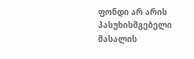ფონდი არ არის პასუხისმგებელი მასალის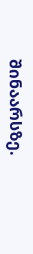შინაარსზე.